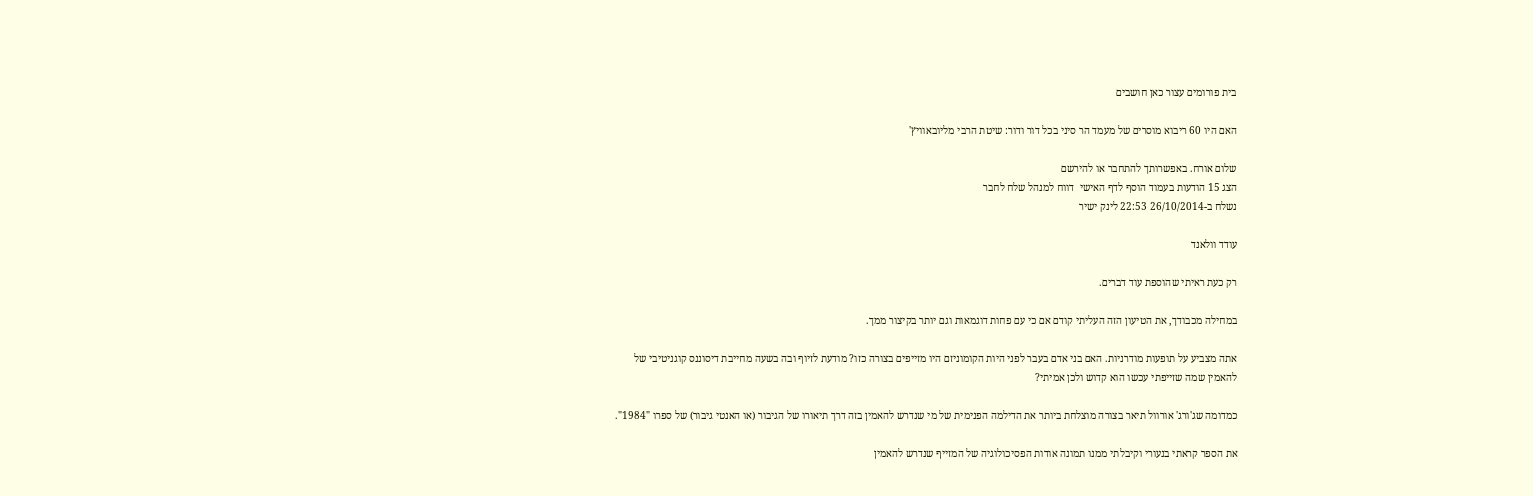בית פורומים עצור כאן חושבים

האם היו 60 ריבוא מוסרים של מעמד הר סיני בכל דור ודור: שיטת הרבי מליובאוויץ'

שלום אורח. באפשרותך להתחבר או להירשם
הצג 15 הודעות בעמוד הוסף לדף האישי  דווח למנהל שלח לחבר
נשלח ב-26/10/2014 22:53 לינק ישיר

עודד וולאנד

רק כעת ראיתי שהוספת עוד דברים.

במחילה מכבודך, את הטיעון הזה העליתי קודם אם כי עם פחות דוגמאות וגם יותר בקיצור ממך.

אתה מצביע על תופעות מודרניות. האם בני אדם בעבר לפני היות הקומוניזם היו מזייפים בצורה כזו? מודעת לזיוף ובה בשעה מחייבת דיסוננס קוגניטיבי של להאמין שמה שזייפתי עכשו הוא קדוש ולכן אמיתי?

כמדומה שג'ורג' אורוול תיאר בצורה מוצלחת ביותר את הדילמה הפנימית של מי שנדרש להאמין בזה דרך תיאורו של הגיבור (או האנטי גיבור) של ספרו "1984".

את הספר קראתי בנעורי וקיבלתי ממנו תמונה אודות הפסיכולוגיה של המזייף שנדרש להאמין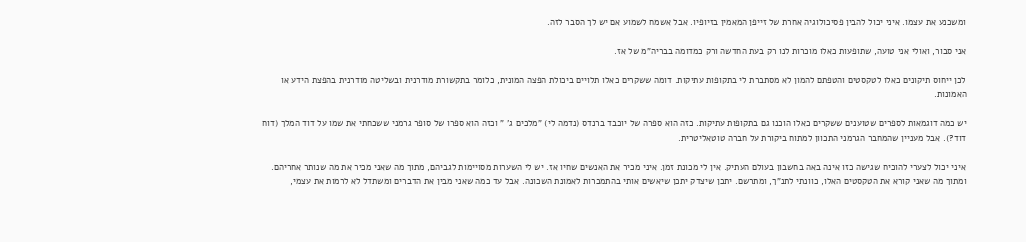ומשכנע את עצמו. איני יכול להבין פסיכולוגיה אחרת של זייפן המאמין בזיופיו. אבל אשמח לשמוע אם יש לך הסבר לזה.

אני סבור, ואולי אני טועה, שתופעות כאלו מוכרות לנו רק בעת החדשה ורק כמדומה בבריה"מ של אז.

לכן ייחוס תיקונים כאלו לטקסטים והטפתם להמון לא מסתברת לי בתקופות עתיקות. דומה ששקרים כאלו תלויים ביכולת הפצה המונית, כלומר בתקשורת מודרנית ובשליטה מודרנית בהפצת הידע או האמונות.

יש כמה דוגמאות לספרים שטוענים ששקרים כאלו הוכנו גם בתקופות עתיקות. כזה הוא ספרה של יוכבד ברנדס (נדמה לי) "מלכים ג' " וכזה הוא ספרו של סופר גרמני ששכחתי את שמו על דוד המלך (דוח דוד?). אבל מעניין שהמחבר הגרמני התכוון למתוח ביקורת על חברה טוטאליטרית.

איני יכול לצערי להוכיח שגישה כזו אינה באה בחשבון בעולם העתיק. אין לי מכונת זמן. איני מכיר את האנשים שחיו אז. יש לי השערות מסויימות לגביהם, מתוך מה שאני מכיר את מה שנותר אחריהם. ומתוך מה שאני קורא את הטקסטים האלו, כוונתי לתנ"ך, ומתרשם. יתכן שיצדק יתכן שיאשים אותי בהתמכרות לאמונת השכונה. אבל עד כמה שאני מבין את הדברים ומשתדל לא לרמות את עצמי,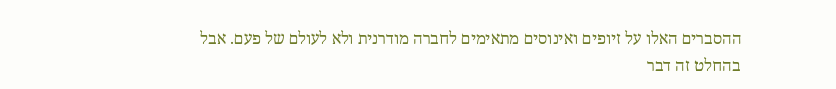ההסברים האלו על זיופים ואינוסים מתאימים לחברה מודרנית ולא לעולם של פעם. אבל בהחלט זה דבר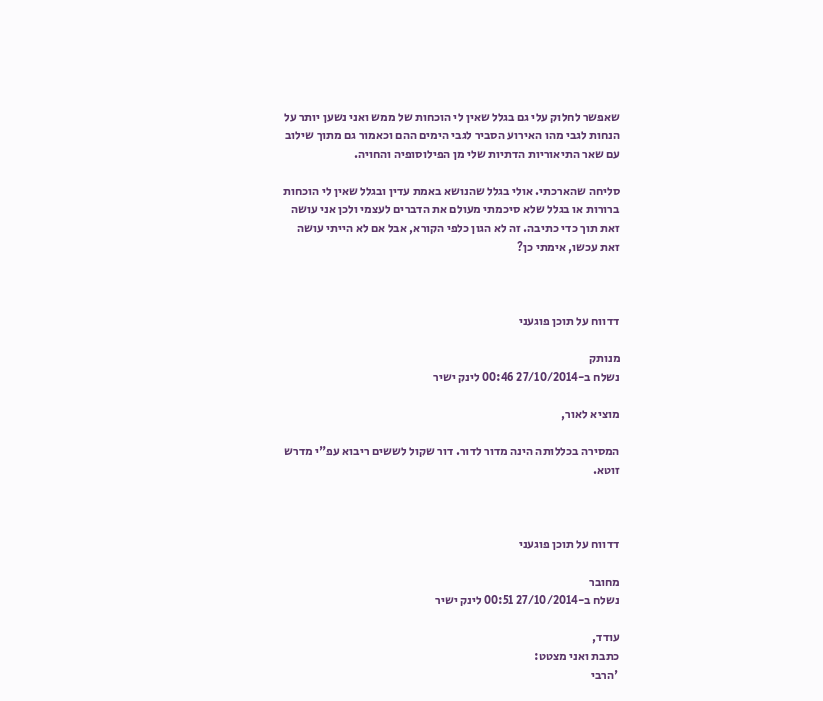שאפשר לחלוק עלי גם בגלל שאין לי הוכחות של ממש ואני נשען יותר על הנחות לגבי מהו האירוע הסביר לגבי הימים ההם וכאמור גם מתוך שילוב עם שאר התיאוריות הדתיות שלי מן הפילוסופיה והחויה.

סליחה שהארכתי. אולי בגלל שהנושא באמת עדין ובגלל שאין לי הוכחות ברורות או בגלל שלא סיכמתי מעולם את הדברים לעצמי ולכן אני עושה זאת תוך כדי כתיבה. זה לא הגון כלפי הקורא, אבל אם לא הייתי עושה זאת עכשו, אימתי כן?



דדווח על תוכן פוגעני

מנותק
נשלח ב-27/10/2014 00:46 לינק ישיר

מוציא לאור,

המסירה בכללותה הינה מדור לדור. דור שקול לששים ריבוא עפ"י מדרש זוטא.



דדווח על תוכן פוגעני

מחובר
נשלח ב-27/10/2014 00:51 לינק ישיר

עודד,
כתבת ואני מצטט:
 'הרבי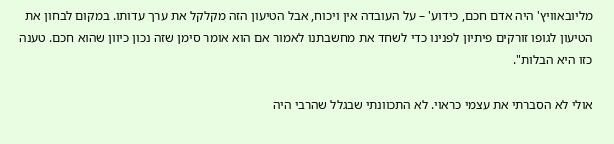מליובאוויץ' היה אדם חכם, כידוע' – על העובדה אין ויכוח, אבל הטיעון הזה מקלקל את ערך עדותו. במקום לבחון את הטיעון לגופו זורקים פיתיון לפנינו כדי לשחד את מחשבתנו לאמור אם הוא אומר סימן שזה נכון כיוון שהוא חכם. טענה כזו היא הבלות".

אולי לא הסברתי את עצמי כראוי. לא התכוונתי שבגלל שהרבי היה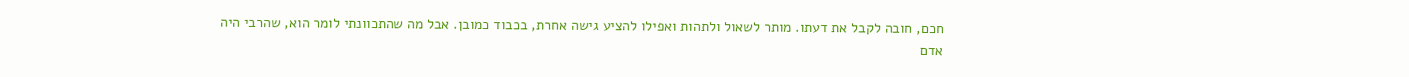חכם, חובה לקבל את דעתו. מותר לשאול ולתהות ואפילו להציע גישה אחרת, בכבוד כמובן. אבל מה שהתכוונתי לומר הוא, שהרבי היה אדם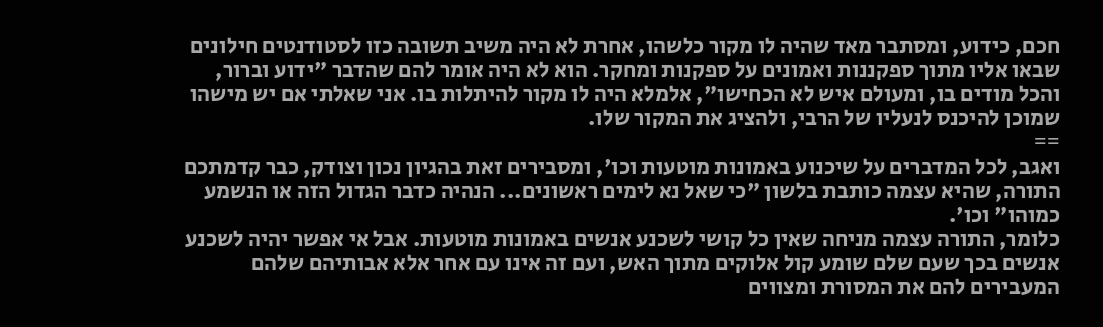חכם, כידוע, ומסתבר מאד שהיה לו מקור כלשהו, אחרת לא היה משיב תשובה כזו לסטודנטים חילונים שבאו אליו מתוך ספקננות ואמונים על ספקנות ומחקר. הוא לא היה אומר להם שהדבר "ידוע וברור, והכל מודים בו, ומעולם איש לא הכחישו", אלמלא היה לו מקור להיתלות בו. אני שאלתי אם יש מישהו שמוכן להיכנס לנעליו של הרבי, ולהציג את המקור שלו.
==
ואגב, לכל המדברים על שיכנוע באמונות מוטעות וכו', ומסבירים זאת בהגיון נכון וצודק, כבר קדמתכם התורה, שהיא עצמה כותבת בלשון "כי שאל נא לימים ראשונים... הנהיה כדבר הגדול הזה או הנשמע כמוהו" וכו'.
כלומר, התורה עצמה מניחה שאין כל קושי לשכנע אנשים באמונות מוטעות. אבל אי אפשר יהיה לשכנע אנשים בכך שעם שלם שומע קול אלוקים מתוך האש, ועם זה אינו עם אחר אלא אבותיהם שלהם המעבירים להם את המסורת ומצווים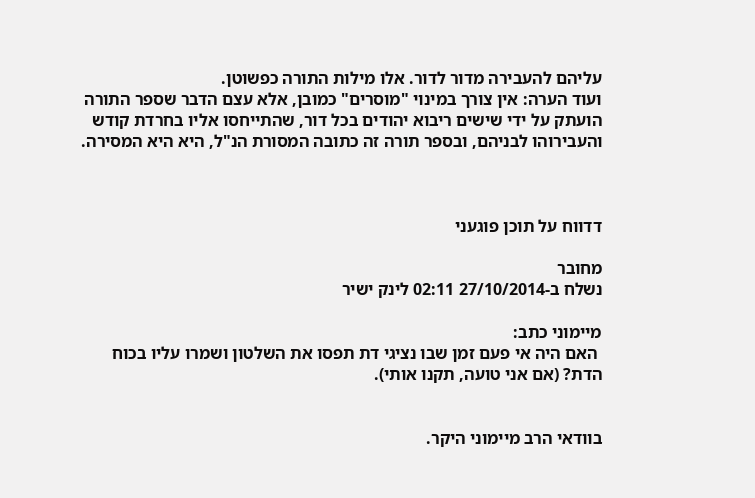עליהם להעבירה מדור לדור. אלו מילות התורה כפשוטן.
ועוד הערה: אין צורך במינוי "מוסרים" כמובן, אלא עצם הדבר שספר התורה הועתק על ידי שישים ריבוא יהודים בכל דור, שהתייחסו אליו בחרדת קודש והעבירוהו לבניהם, ובספר תורה זה כתובה המסורת הנ"ל, היא היא המסירה.



דדווח על תוכן פוגעני

מחובר
נשלח ב-27/10/2014 02:11 לינק ישיר

מיימוני כתב:
 האם היה אי פעם זמן שבו נציגי דת תפסו את השלטון ושמרו עליו בכוח הדת? (אם אני טועה, תקנו אותי).


בוודאי הרב מיימוני היקר.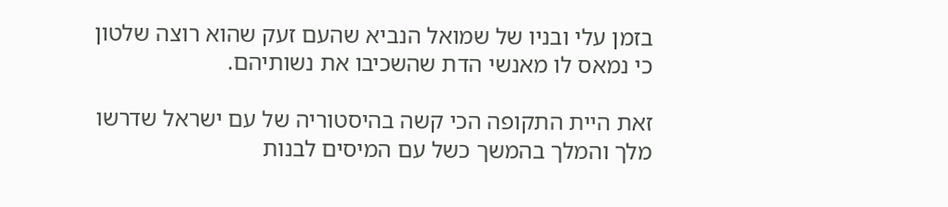בזמן עלי ובניו של שמואל הנביא שהעם זעק שהוא רוצה שלטון כי נמאס לו מאנשי הדת שהשכיבו את נשותיהם.

זאת היית התקופה הכי קשה בהיסטוריה של עם ישראל שדרשו מלך והמלך בהמשך כשל עם המיסים לבנות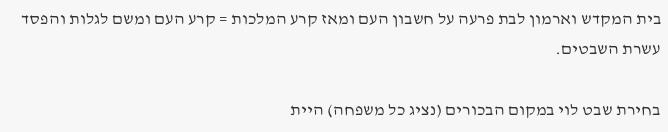בית המקדש וארמון לבת פרעה על חשבון העם ומאז קרע המלכות = קרע העם ומשם לגלות והפסד עשרת השבטים.

בחירת שבט לוי במקום הבכורים (נציג כל משפחה) היית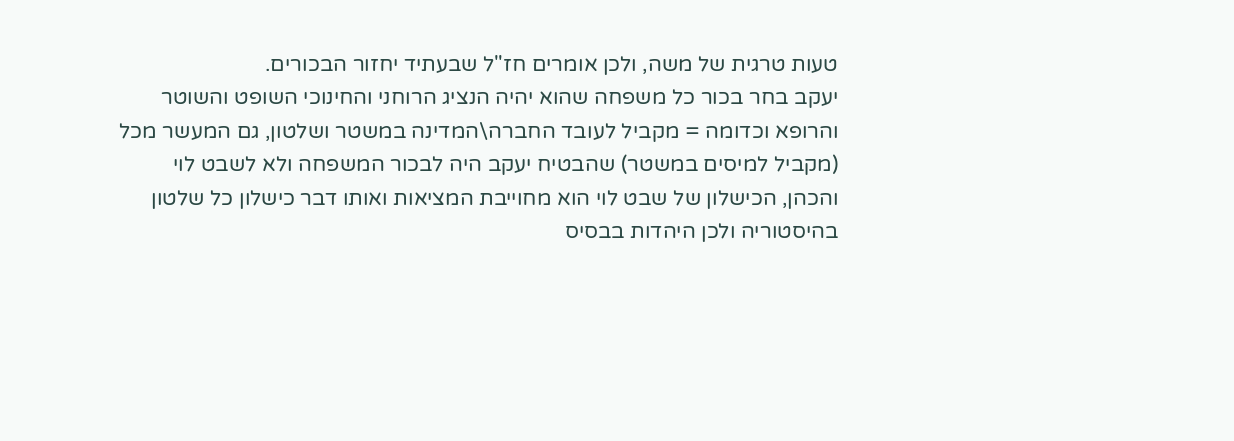טעות טרגית של משה, ולכן אומרים חז"ל שבעתיד יחזור הבכורים.
יעקב בחר בכור כל משפחה שהוא יהיה הנציג הרוחני והחינוכי השופט והשוטר והרופא וכדומה = מקביל לעובד החברה\המדינה במשטר ושלטון, גם המעשר מכל (מקביל למיסים במשטר) שהבטיח יעקב היה לבכור המשפחה ולא לשבט לוי והכהן, הכישלון של שבט לוי הוא מחוייבת המציאות ואותו דבר כישלון כל שלטון בהיסטוריה ולכן היהדות בבסיס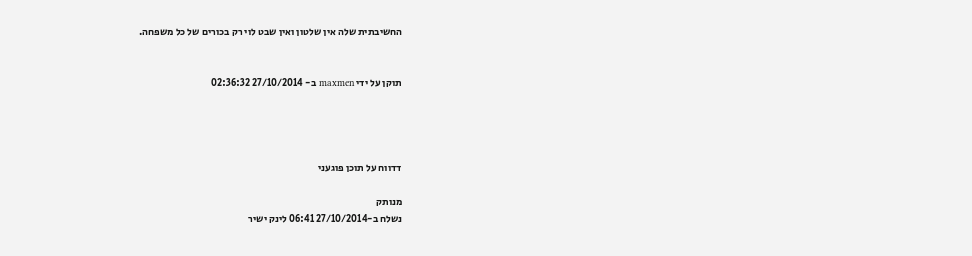החשיבתית שלה אין שלטון ואין שבט לוי רק בכורים של כל משפחה.


תוקן על ידי maxmen ב- 27/10/2014 02:36:32




דדווח על תוכן פוגעני

מנותק
נשלח ב-27/10/2014 06:41 לינק ישיר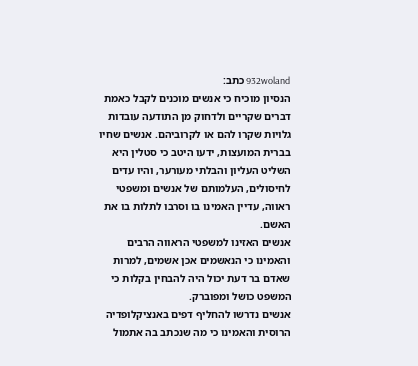932woland כתב:
הנסיון מוכיח כי אנשים מוכנים לקבל כאמת דברים שקריים ולדחוק מן התודעה עובדות גלויות שקרו להם או לקרוביהם. אנשים שחיו בברית המועצות, ידעו היטב כי סטלין היא השליט העליון והבלתי מעורער, והיו עדים לחיסולים, העלמותם של אנשים ומשפטי ראווה, עדיין האמינו בו וסרבו לתלות בו את האשם.
אנשים האזינו למשפטי הראווה הרבים והאמינו כי הנאשמים אכן אשמים, למרות שאדם בר דעת יכול היה להבחין בקלות כי המשפט כושל ומפוברק.
אנשים נדרשו להחליף דפים באנציקלופדיה הרוסית והאמינו כי מה שנכתב בה אתמול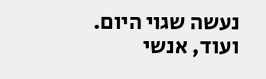נעשה שגוי היום.
ועוד, אנשי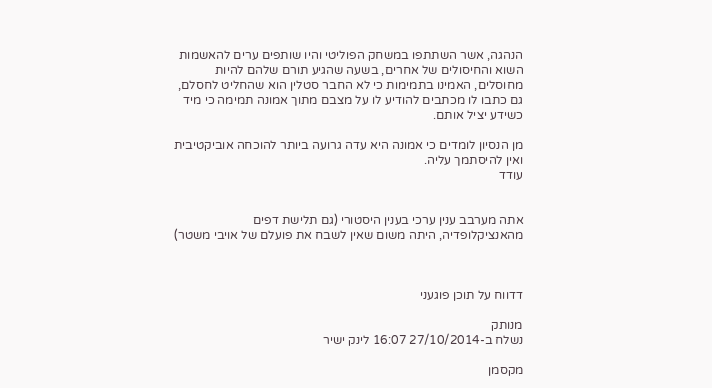הנהגה, אשר השתתפו במשחק הפוליטי והיו שותפים ערים להאשמות השוא והחיסולים של אחרים, בשעה שהגיע תורם שלהם להיות מחוסלים, האמינו בתמימות כי לא החבר סטלין הוא שהחליט לחסלם, גם כתבו לו מכתבים להודיע לו על מצבם מתוך אמונה תמימה כי מיד כשידע יציל אותם.

מן הנסיון לומדים כי אמונה היא עדה גרועה ביותר להוכחה אוביקטיבית ואין להיסתמך עליה.
עודד


אתה מערבב ענין ערכי בענין היסטורי (גם תלישת דפים מהאנציקלופדיה, היתה משום שאין לשבח את פועלם של אויבי משטר)



דדווח על תוכן פוגעני

מנותק
נשלח ב-27/10/2014 16:07 לינק ישיר

מקסמן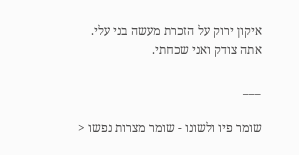איקון ירוק על הזכרת מעשה בני עלי. אתה צודק ואני שכחתי.

___

שומר פיו ולשונו - שומר מצרות נפשו <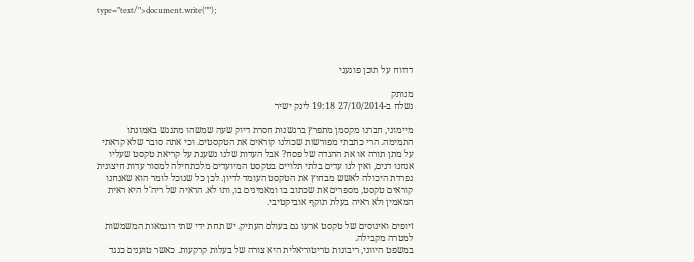type="text/">document.write("");




דדווח על תוכן פוגעני

מנותק
נשלח ב-27/10/2014 19:18 לינק ישיר

מיימוני, חברנו מקסמן מתפרץ ברגשנות חסרת דיוק שעה שמשהו מתנגש באמונתו התמימה. הרי כתבתי מפורשות שכולנו קוראים את הטקסטים. וכי אתה סובר שלא קראתי על מתן תורה או את ההגדה של פסח? אבל העדות שלנו נשענת על קריאת טקסט שעליו אנחנו דנים, ואין לנו עדים בלתי תלויים בטקסט המיועדים מלכתחילה למסור עדות חיצונית נפרדת היכולה לאשש מבחוץ את הטקסט העומד לדיון. לכן כל שנוכל לומר הוא שאנחנו קוראים טקסט, מספרים את שכתוב בו ומאמינים בו, ותו לא. הראיה של ריה'ל היא ראית המאמין ולא ראיה בעלת תוקף אוביקטיבי.

זיופים ואינוסים של טקסט ארעו גם בעולם העתיק. יש תחת ידי שתי דוגמאות המשמשות למטרה מקבילה.
במשפט היווני, ריבונות טריטוריאלית היא צורה של בעלות קרקעות. כאשר טוענים כנגד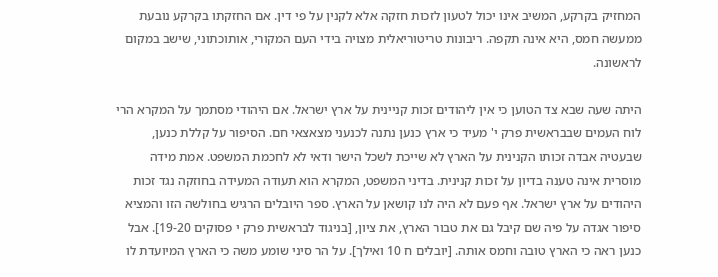המחזיק בקרקע, המשיב אינו יכול לטעון לזכות חזקה אלא לקנין על פי דין. אם החזקתו בקרקע נובעת ממעשה חמס, היא אינה תקפה. ריבונות טריטוריאלית מצויה בידי העם המקורי, אותוכתוני, שישב במקום לראשונה.

היתה שעה שבא צד הטוען כי אין ליהודים זכות קניינית על ארץ ישראל. אם היהודי מסתמך על המקרא הרי לוח העמים שבבראשית פרק י' מעיד כי ארץ כנען נתנה לכנעני מצאצאי חם. הסיפור על קללת כנען, שבעטיה אבדה זכותו הקנינית על הארץ לא שייכת לשכל הישר ודאי לא לחכמת המשפט. אמת מידה מוסרית אינה טענה בדיון על זכות קנינית. בדיני המשפט, המקרא הוא תעודה המעידה בחוזקה נגד זכות היהודים על ארץ ישראל. אף פעם לא היה לנו קושאן על הארץ. ספר היובלים הרגיש בחולשה הזו והמציא סיפור אגדה על פיה שם קיבל גם את טבור הארץ, את ציון, [בניגוד לבראשית פרק י פסוקים 19-20]. אבל כנען ראה כי הארץ טובה וחמס אותה. [יובלים ח 10 ואילך]. על הר סיני שומע משה כי הארץ המיועדת לו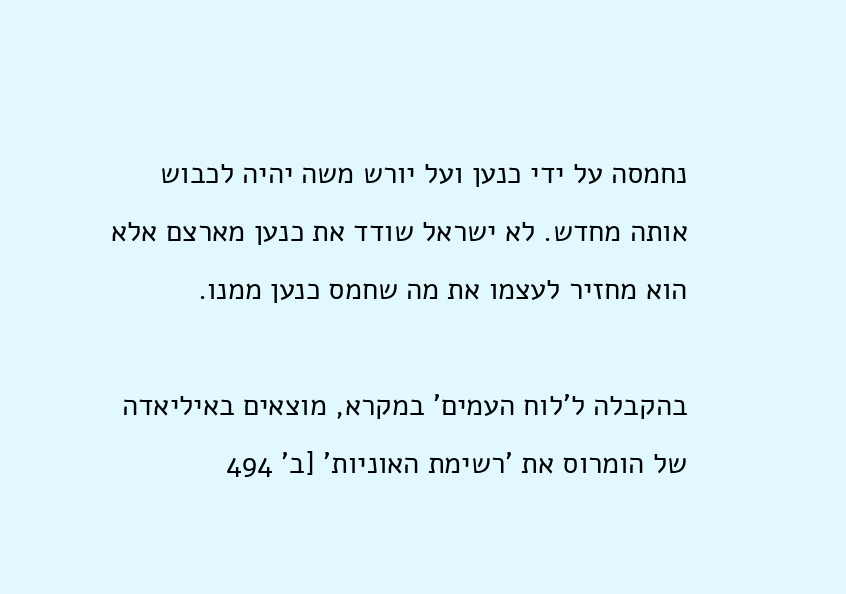נחמסה על ידי כנען ועל יורש משה יהיה לכבוש אותה מחדש. לא ישראל שודד את כנען מארצם אלא הוא מחזיר לעצמו את מה שחמס כנען ממנו.

בהקבלה ל'לוח העמים' במקרא, מוצאים באיליאדה של הומרוס את 'רשימת האוניות' [ב' 494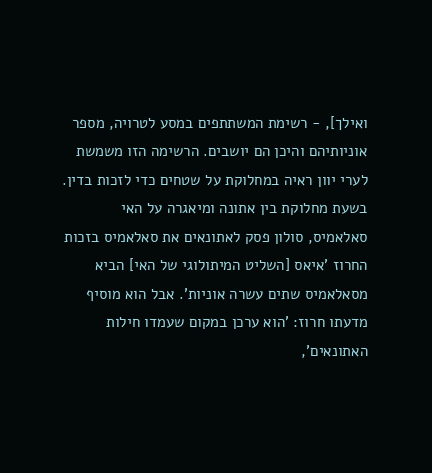ואילך], - רשימת המשתתפים במסע לטרויה, מספר אוניותיהם והיכן הם יושבים. הרשימה הזו משמשת לערי יוון ראיה במחלוקת על שטחים כדי לזכות בדין. בשעת מחלוקת בין אתונה ומיאגרה על האי סאלאמיס, סולון פסק לאתונאים את סאלאמיס בזכות החרוז 'איאס [השליט המיתולוגי של האי] הביא מסאלאמיס שתים עשרה אוניות'. אבל הוא מוסיף מדעתו חרוז: 'הוא ערכן במקום שעמדו חילות האתונאים',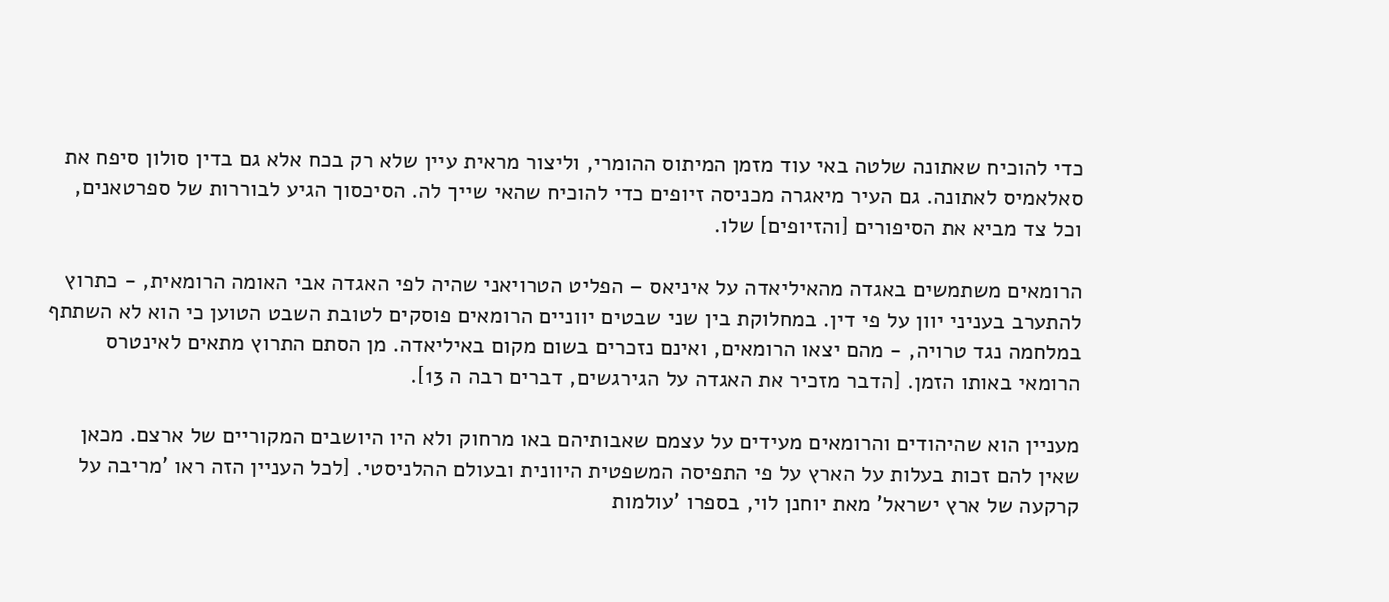כדי להוכיח שאתונה שלטה באי עוד מזמן המיתוס ההומרי, וליצור מראית עיין שלא רק בכח אלא גם בדין סולון סיפח את סאלאמיס לאתונה. גם העיר מיאגרה מכניסה זיופים כדי להוכיח שהאי שייך לה. הסיכסוך הגיע לבוררות של ספרטאנים, וכל צד מביא את הסיפורים [והזיופים] שלו.

הרומאים משתמשים באגדה מהאיליאדה על איניאס – הפליט הטרויאני שהיה לפי האגדה אבי האומה הרומאית, - כתרוץ להתערב בעניני יוון על פי דין. במחלוקת בין שני שבטים יווניים הרומאים פוסקים לטובת השבט הטוען כי הוא לא השתתף במלחמה נגד טרויה, - מהם יצאו הרומאים, ואינם נזכרים בשום מקום באיליאדה. מן הסתם התרוץ מתאים לאינטרס הרומאי באותו הזמן. [הדבר מזכיר את האגדה על הגירגשים, דברים רבה ה 13].

מעניין הוא שהיהודים והרומאים מעידים על עצמם שאבותיהם באו מרחוק ולא היו היושבים המקוריים של ארצם. מכאן שאין להם זכות בעלות על הארץ על פי התפיסה המשפטית היוונית ובעולם ההלניסטי. [לכל העניין הזה ראו 'מריבה על קרקעה של ארץ ישראל' מאת יוחנן לוי, בספרו 'עולמות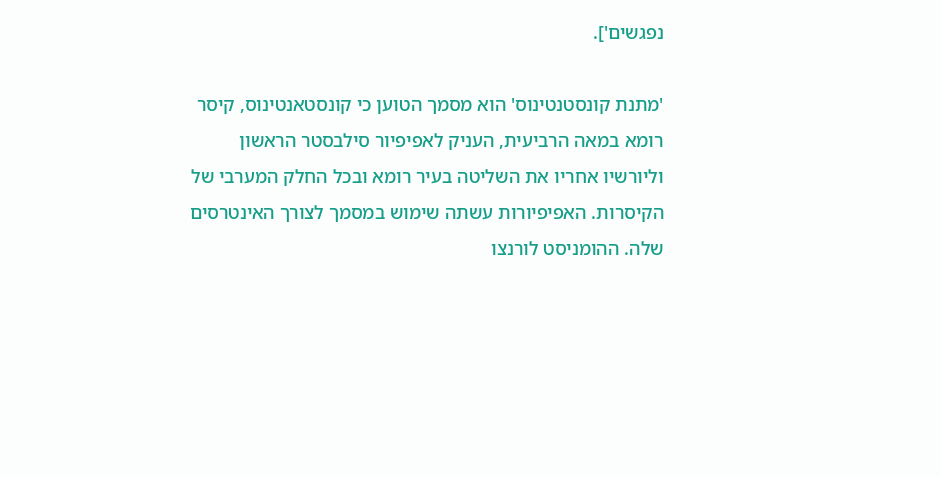נפגשים'].

'מתנת קונסטנטינוס' הוא מסמך הטוען כי קונסטאנטינוס, קיסר רומא במאה הרביעית, העניק לאפיפיור סילבסטר הראשון וליורשיו אחריו את השליטה בעיר רומא ובכל החלק המערבי של הקיסרות. האפיפיורות עשתה שימוש במסמך לצורך האינטרסים שלה. ההומניסט לורנצו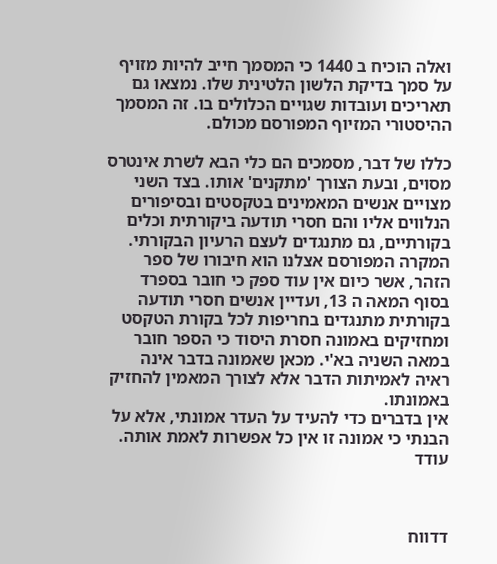ואלה הוכיח ב 1440 כי המסמך חייב להיות מזויף על סמך בדיקת הלשון הלטינית שלו. נמצאו גם תאריכים ועובדות שגויים הכלולים בו. זה המסמך ההיסטורי המזיוף המפורסם מכולם.

כללו של דבר, מסמכים הם כלי הבא לשרת אינטרס מסוים, ובעת הצורך 'מתקנים' אותו. בצד השני מצויים אנשים המאמינים בטקסטים ובסיפורים הנלווים אליו והם חסרי תודעה ביקורתית וכלים בקורתיים, גם מתנגדים לעצם הרעיון הבקורתי. המקרה המפורסם אצלנו הוא חיבורו של ספר הזהר, אשר כיום אין עוד ספק כי חובר בספרד בסוף המאה ה 13, ועדיין אנשים חסרי תודעה בקורתית מתנגדים בחריפות לכל בקורת הטקסט ומחזיקים באמונה חסרת היסוד כי הספר חובר במאה השניה בא'י. מכאן שאמונה בדבר אינה ראיה לאמיתות הדבר אלא לצורך המאמין להחזיק באמונתו.
אין בדברים כדי להעיד על העדר אמונתי, אלא על הבנתי כי אמונה זו אין כל אפשרות לאמת אותה. עודד



דדווח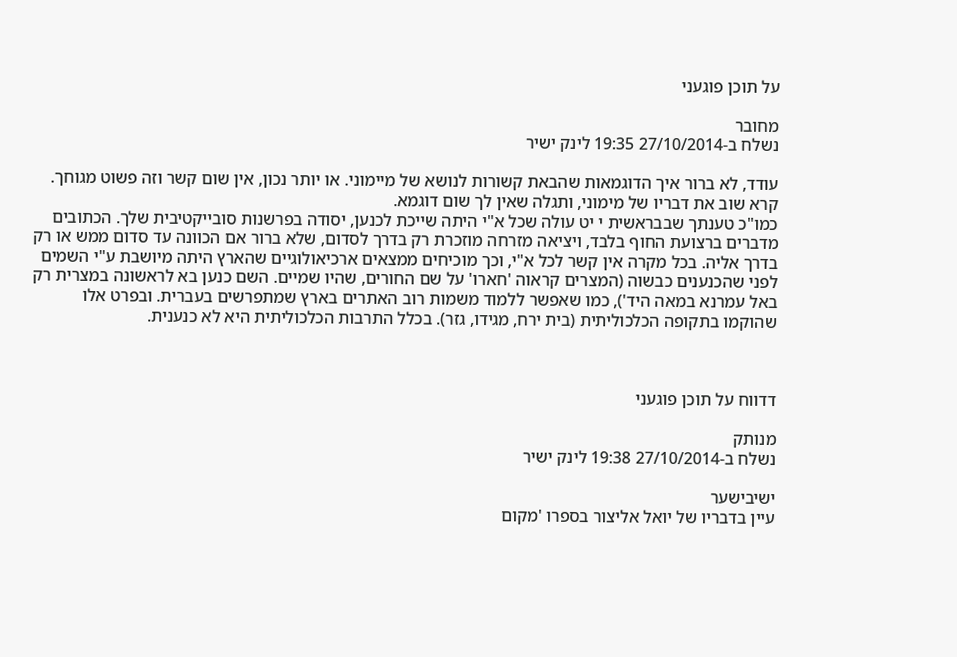על תוכן פוגעני

מחובר
נשלח ב-27/10/2014 19:35 לינק ישיר

עודד, לא ברור איך הדוגמאות שהבאת קשורות לנושא של מיימוני. או יותר נכון, אין שום קשר וזה פשוט מגוחך. קרא שוב את דבריו של מימוני, ותגלה שאין לך שום דוגמא.
כמו"כ טענתך שבבראשית י יט עולה שכל א"י היתה שייכת לכנען, יסודה בפרשנות סובייקטיבית שלך. הכתובים מדברים ברצועת החוף בלבד, ויציאה מזרחה מוזכרת רק בדרך לסדום, שלא ברור אם הכוונה עד סדום ממש או רק בדרך אליה. בכל מקרה אין קשר לכל א"י, וכך מוכיחים ממצאים ארכיאולוגיים שהארץ היתה מיושבת ע"י השמים  לפני שהכנענים כבשוה (המצרים קראוה 'חארו' על שם החורים, שהיו שמיים. השם כנען בא לראשונה במצרית רק באל עמרנא במאה היד'), כמו שאפשר ללמוד משמות רוב האתרים בארץ שמתפרשים בעברית. ובפרט אלו שהוקמו בתקופה הכלכוליתית (בית ירח, מגידו, גזר). בכלל התרבות הכלכוליתית היא לא כנענית.



דדווח על תוכן פוגעני

מנותק
נשלח ב-27/10/2014 19:38 לינק ישיר

ישיבישער
עיין בדבריו של יואל אליצור בספרו 'מקום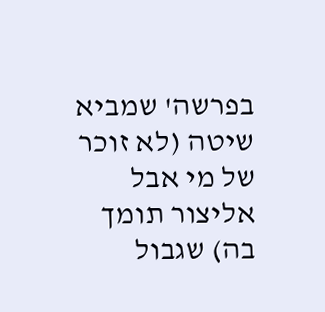בפרשה' שמביא שיטה (לא זוכר של מי אבל אליצור תומך בה) שגבול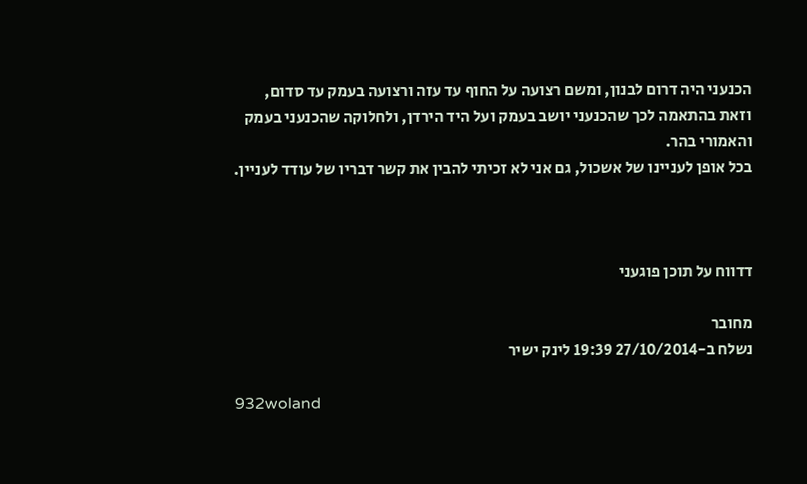הכנעני היה דרום לבנון, ומשם רצועה על החוף עד עזה ורצועה בעמק עד סדום, וזאת בהתאמה לכך שהכנעני יושב בעמק ועל היד הירדן, ולחלוקה שהכנעני בעמק והאמורי בהר.
בכל אופן לעניינו של אשכול, גם אני לא זכיתי להבין את קשר דבריו של עודד לעניין.



דדווח על תוכן פוגעני

מחובר
נשלח ב-27/10/2014 19:39 לינק ישיר

932woland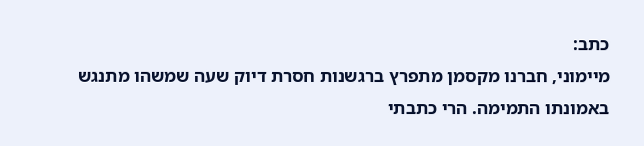כתב:
מיימוני, חברנו מקסמן מתפרץ ברגשנות חסרת דיוק שעה שמשהו מתנגש באמונתו התמימה. הרי כתבתי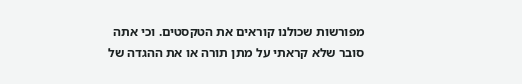מפורשות שכולנו קוראים את הטקסטים. וכי אתה סובר שלא קראתי על מתן תורה או את ההגדה של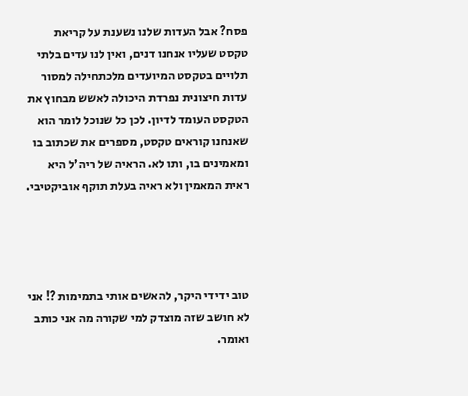פסח? אבל העדות שלנו נשענת על קריאת טקסט שעליו אנחנו דנים, ואין לנו עדים בלתי תלויים בטקסט המיועדים מלכתחילה למסור עדות חיצונית נפרדת היכולה לאשש מבחוץ את הטקסט העומד לדיון. לכן כל שנוכל לומר הוא שאנחנו קוראים טקסט, מספרים את שכתוב בו ומאמינים בו, ותו לא. הראיה של ריה'ל היא ראית המאמין ולא ראיה בעלת תוקף אוביקטיבי.




טוב ידידי היקר, להאשים אותי בתמימות ?! אני לא חושב שזה מוצדק למי שקורה מה אני כותב ואומר.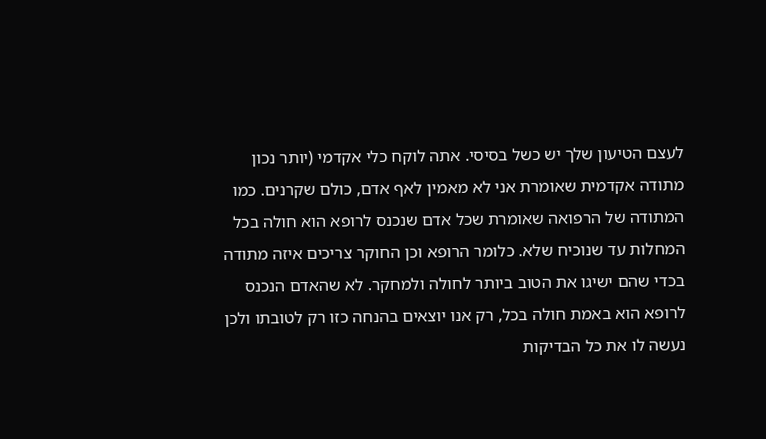לעצם הטיעון שלך יש כשל בסיסי. אתה לוקח כלי אקדמי (יותר נכון מתודה אקדמית שאומרת אני לא מאמין לאף אדם, כולם שקרנים. כמו המתודה של הרפואה שאומרת שכל אדם שנכנס לרופא הוא חולה בכל המחלות עד שנוכיח שלא. כלומר הרופא וכן החוקר צריכים איזה מתודה בכדי שהם ישיגו את הטוב ביותר לחולה ולמחקר. לא שהאדם הנכנס לרופא הוא באמת חולה בכל, רק אנו יוצאים בהנחה כזו רק לטובתו ולכן נעשה לו את כל הבדיקות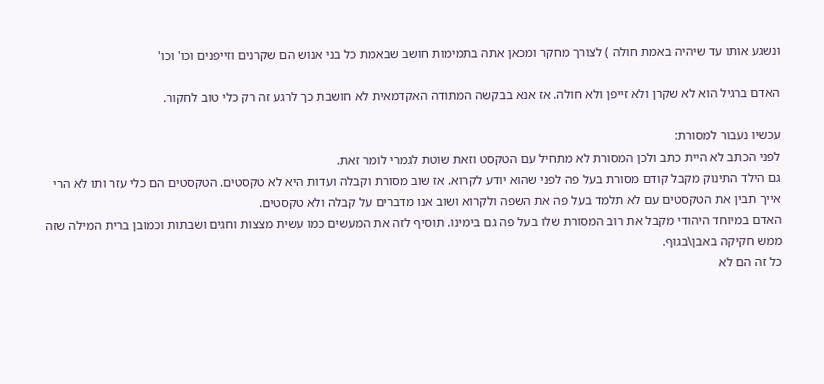ונשגע אותו עד שיהיה באמת חולה ) לצורך מחקר ומכאן אתה בתמימות חושב שבאמת כל בני אנוש הם שקרנים וזייפנים וכו' וכו'

האדם ברגיל הוא לא שקרן ולא זייפן ולא חולה. אז אנא בבקשה המתודה האקדמאית לא חושבת כך לרגע זה רק כלי טוב לחקור.

עכשיו נעבור למסורת:
לפני הכתב לא היית כתב ולכן המסורת לא מתחיל עם הטקסט וזאת שוטת לגמרי לומר זאת.
גם הילד התינוק מקבל קודם מסורת בעל פה לפני שהוא יודע לקרוא. אז שוב מסורת וקבלה ועדות היא לא טקסטים. הטקסטים הם כלי עזר ותו לא הרי אייך תבין את הטקסטים עם לא תלמד בעל פה את השפה ולקרוא ושוב אנו מדברים על קבלה ולא טקסטים.
האדם במיוחד היהודי מקבל את רוב המסורת שלו בעל פה גם בימינו. תוסיף לזה את המעשים כמו עשית מצצות וחגים ושבתות וכמובן ברית המילה שזה ממש חקיקה באבן\בגוף.
כל זה הם לא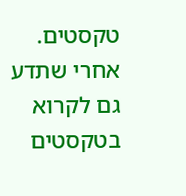טקסטים.
אחרי שתדע גם לקרוא בטקסטים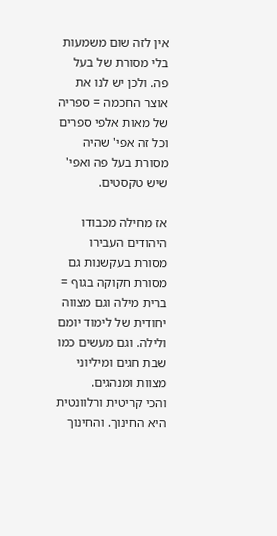אין לזה שום משמעות בלי מסורת של בעל פה. ולכן יש לנו את אוצר החכמה = ספריה של מאות אלפי ספרים וכל זה אפי' שהיה מסורת בעל פה ואפי' שיש טקסטים.

אז מחילה מכבודו היהודים העבירו מסורת בעקשנות גם מסורת חקוקה בגוף = ברית מילה וגם מצווה יחודית של לימוד יומם ולילה. וגם מעשים כמו שבת חגים ומיליוני מצוות ומנהגים.
והכי קריטית ורלוונטית היא החינוך. והחינוך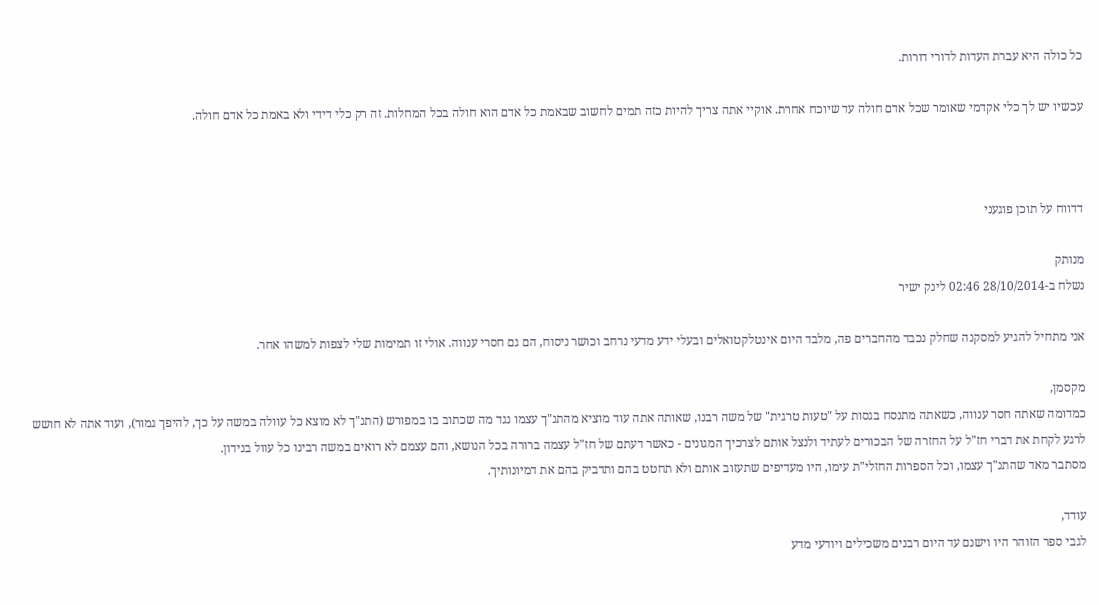כל כולה היא עברת העדות לדורי דורות.

עכשיו יש לך כלי אקדמי שאומר שכל אדם חולה עד שיוכח אחרת. אוקיי אתה צריך להיות כזה תמים לחשוב שבאמת כל אדם הוא חולה בכל המחלות. זה רק כלי דידי ולא באמת כל אדם חולה.



דדווח על תוכן פוגעני

מנותק
נשלח ב-28/10/2014 02:46 לינק ישיר

אני מתחיל להגיע למסקנה שחלק נכבד מהחברים פה, מלבד היום אינטלקטואלים ובעלי ידע מדעי נרחב וכושר ניסוח, הם גם חסרי ענווה. אולי זו תמימות שלי לצפות למשהו אחר.

מקסמן,
כמדומה שאתה חסר ענווה, כשאתה מתנסח בגסות על "טעות טרגית" של משה רבנו, שאותה אתה עוד מוציא מהתנ"ך עצמו נגד מה שכתוב בו במפורש (התנ"ך לא מוצא כל עוולה במשה על כך, להיפך גמור), ועוד אתה לא חושש לרגע לקחת את דברי חז"ל על החזרה של הבכורים לעתיד ולנצל אותם לצרכיך המגונים - כאשר דעתם של חז"ל עצמה ברורה בכל הנושא, והם עצמם לא רואים במשה רבינו כל עוול בנידון.
מסתבר מאד שהתנ"ך עצמו, וכל הספרות החזלי"ת עימו, היו מעדיפים שתעזוב אותם ולא תחטט בהם ותדביק בהם את דמיונותיך.

עודד,
לגבי ספר הזוהר היו וישנם עד היום רבנים משכילים ויודעי מדע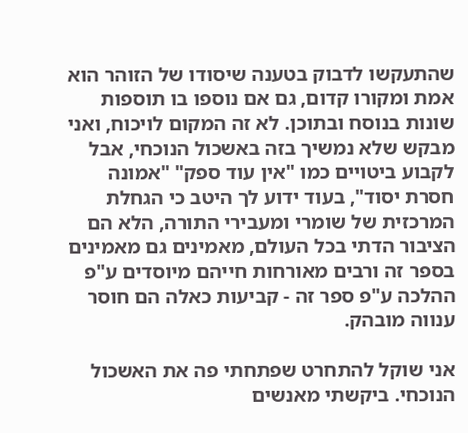שהתעקשו לדבוק בטענה שיסודו של הזוהר הוא אמת ומקורו קדום, גם אם נוספו בו תוספות שונות בנוסח ובתוכן. לא זה המקום לויכוח, ואני מבקש שלא נמשיך בזה באשכול הנוכחי, אבל לקבוע ביטויים כמו "אין עוד ספק" "אמונה חסרת יסוד", בעוד ידוע לך היטב כי הגחלת המרכזית של שומרי ומעבירי התורה, הלא הם הציבור הדתי בכל העולם, מאמינים גם מאמינים בספר זה ורבים מאורחות חייהם מיוסדים ע"פ ההלכה ע"פ ספר זה - קביעות כאלה הם חוסר ענווה מובהק.

אני שוקל להתחרט שפתחתי פה את האשכול הנוכחי. ביקשתי מאנשים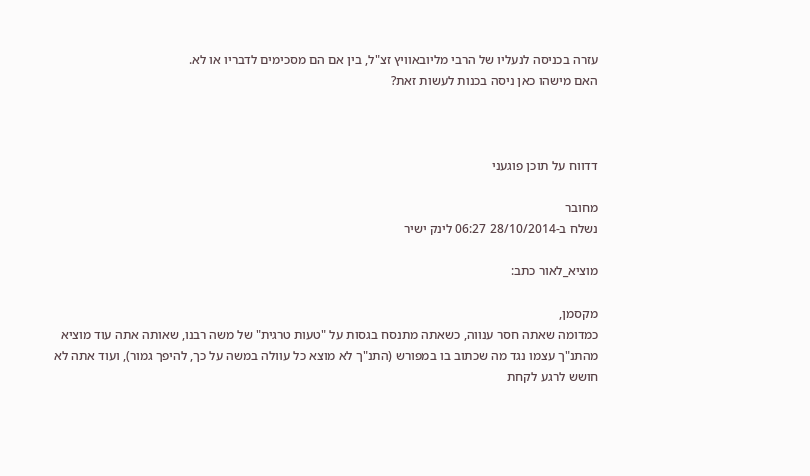עזרה בכניסה לנעליו של הרבי מליובאוויץ זצ"ל, בין אם הם מסכימים לדבריו או לא.
האם מישהו כאן ניסה בכנות לעשות זאת?



דדווח על תוכן פוגעני

מחובר
נשלח ב-28/10/2014 06:27 לינק ישיר

מוציא_לאור כתב:

מקסמן,
כמדומה שאתה חסר ענווה, כשאתה מתנסח בגסות על "טעות טרגית" של משה רבנו, שאותה אתה עוד מוציא מהתנ"ך עצמו נגד מה שכתוב בו במפורש (התנ"ך לא מוצא כל עוולה במשה על כך, להיפך גמור), ועוד אתה לא חושש לרגע לקחת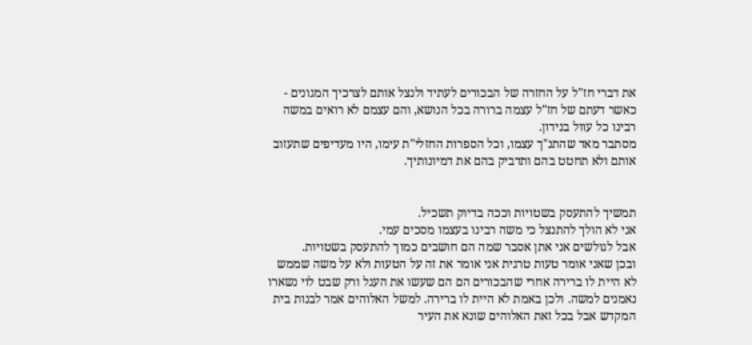את דברי חז"ל על החזרה של הבכורים לעתיד ולנצל אותם לצרכיך המגונים - כאשר דעתם של חז"ל עצמה ברורה בכל הנושא, והם עצמם לא רואים במשה רבינו כל עוול בנידון.
מסתבר מאד שהתנ"ך עצמו, וכל הספרות החזלי"ת עימו, היו מעדיפים שתעזוב אותם ולא תחטט בהם ותדביק בהם את דמיונותיך.


תמשיך להתעסק בשטויות וככה בדיוק תשכיל.
אני לא הולך להתנצל כי משה רבינו בעצמו מסכים עמי.
אבל לגולשים אני אתן אסבר שמה הם חושבים כמוך להתעסק בשטויות.
ובכן שאני אומר טעות טרגית אני אומר את זה על הטעות ולא על משה שממש לא היית לו ברירה אחרי שהבכורים הם הם שעשו את העגל ורק שבט לוי נשארו נאמנים למשה. ולכן באמת לא היית לו ברירה. למשל האלוהים אמר לבנות בית המקדש אבל בכל זאת האלוהים שונא את העיר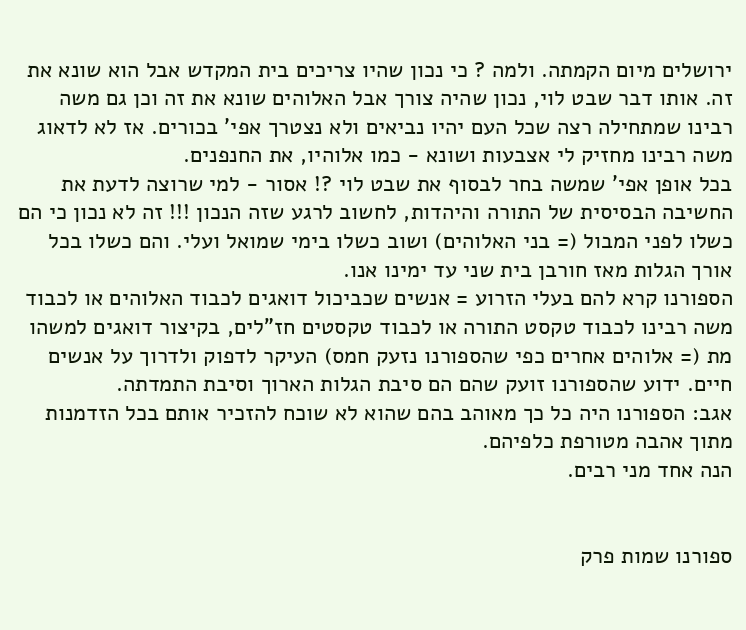ירושלים מיום הקמתה. ולמה ? כי נכון שהיו צריכים בית המקדש אבל הוא שונא את זה. אותו דבר שבט לוי, נכון שהיה צורך אבל האלוהים שונא את זה וכן גם משה רבינו שמתחילה רצה שכל העם יהיו נביאים ולא נצטרך אפי' בכורים. אז לא לדאוג משה רבינו מחזיק לי אצבעות ושונא - כמו אלוהיו, את החנפנים.
בכל אופן אפי' שמשה בחר לבסוף את שבט לוי ?! אסור - למי שרוצה לדעת את החשיבה הבסיסית של התורה והיהדות, לחשוב לרגע שזה הנכון !!! זה לא נכון כי הם כשלו לפני המבול (= בני האלוהים) ושוב כשלו בימי שמואל ועלי. והם כשלו בכל אורך הגלות מאז חורבן בית שני עד ימינו אנו.
הספורנו קרא להם בעלי הזרוע = אנשים שכביכול דואגים לכבוד האלוהים או לכבוד משה רבינו לכבוד טקסט התורה או לכבוד טקסטים חז"לים, בקיצור דואגים למשהו מת (= אלוהים אחרים כפי שהספורנו נזעק חמס) העיקר לדפוק ולדרוך על אנשים חיים. ידוע שהספורנו זועק שהם הם סיבת הגלות הארוך וסיבת התמדתה.
אגב: הספורנו היה כל כך מאוהב בהם שהוא לא שוכח להזכיר אותם בכל הזדמנות מתוך אהבה מטורפת כלפיהם.
הנה אחד מני רבים.


ספורנו שמות פרק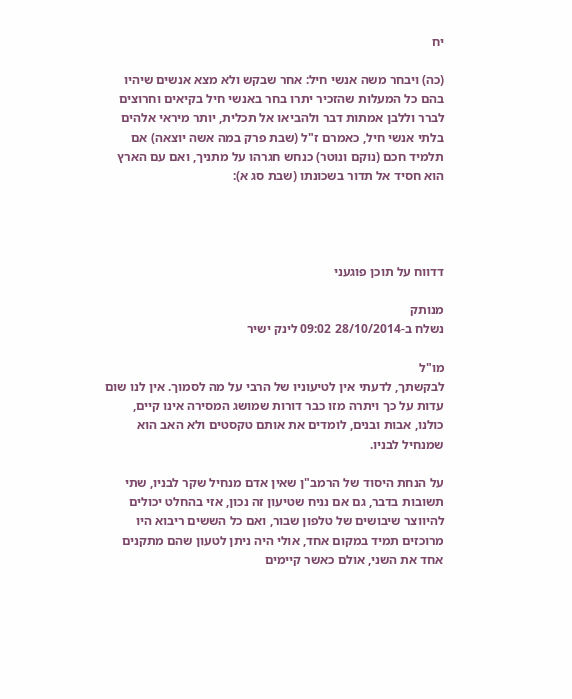יח

(כה) ויבחר משה אנשי חיל: אחר שבקש ולא מצא אנשים שיהיו בהם כל המעלות שהזכיר יתרו בחר באנשי חיל בקיאים וחרוצים לברר וללבן אמתות דבר ולהביאו אל תכלית, יותר מיראי אלהים בלתי אנשי חיל, כאמרם ז"ל (שבת פרק במה אשה יוצאה) אם תלמיד חכם (נוקם ונוטר) כנחש חגרהו על מתניך, ואם עם הארץ הוא חסיד אל תדור בשכונתו (שבת סג א):




דדווח על תוכן פוגעני

מנותק
נשלח ב-28/10/2014 09:02 לינק ישיר

מו"ל
לבקשתך, לדעתי אין לטיעוניו של הרבי על מה לסמוך. אין לנו שום עדות על כך ויתרה מזו כבר דורות שמושג המסירה אינו קיים, כולנו, אבות ובנים, לומדים את אותם טקסטים ולא האב הוא שמנחיל לבניו.

על הנחת היסוד של הרמב"ן שאין אדם מנחיל שקר לבניו, שתי תשובות בדבר, גם אם נניח שטיעון זה נכון, אזי בהחלט יכולים להיווצר שיבושים של טלפון שבור, ואם כל הששים ריבוא היו מרוכזים תמיד במקום אחד, אולי היה ניתן לטעון שהם מתקנים אחד את השני, אולם כאשר קיימים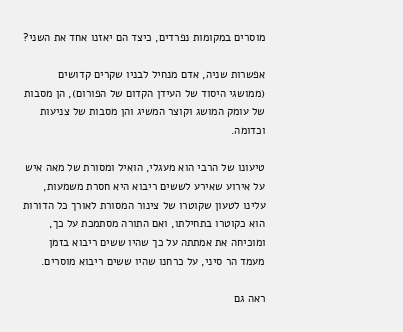מוסרים במקומות נפרדים, כיצד הם יאזנו אחד את השני?

אפשרות שניה, אדם מנחיל לבניו שקרים קדושים (ממושגי היסוד של העידן הקדום של הפורום), הן מסבות של עומק המושג וקוצר המשיג והן מסבות של צניעות וכדומה.

טיעונו של הרבי הוא מעגלי, הואיל ומסורת של מאה איש על אירוע שאירע לששים ריבוא היא חסרת משמעות, עלינו לטעון שקוטרו של צינור המסורת לאורך כל הדורות הוא כקוטרו בתחילתו, ואם התורה מסתמכת על כך, ומוכיחה את אמתתה על כך שהיו ששים ריבוא בזמן מעמד הר סיני, על כרחנו שהיו ששים ריבוא מוסרים.

ראה גם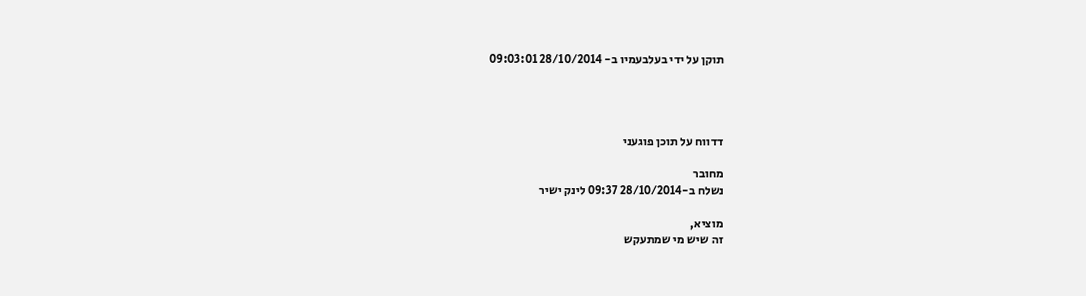תוקן על ידי בעלבעמיו ב- 28/10/2014 09:03:01




דדווח על תוכן פוגעני

מחובר
נשלח ב-28/10/2014 09:37 לינק ישיר

מוציא,
זה שיש מי שמתעקש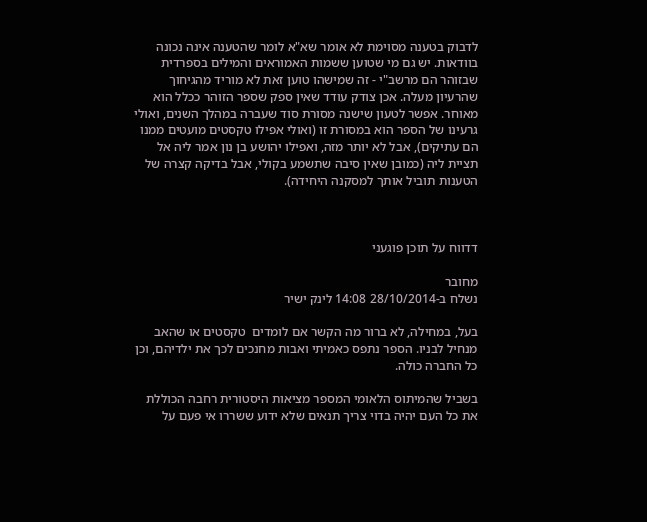לדבוק בטענה מסוימת לא אומר שא"א לומר שהטענה אינה נכונה בוודאות. יש גם מי שטוען ששמות האמוראים והמילים בספרדית שבזוהר הם מרשב"י - זה שמישהו טוען זאת לא מוריד מהגיחוך שהרעיון מעלה. אכן צודק עודד שאין ספק שספר הזוהר ככלל הוא מאוחר. אפשר לטעון שישנה מסורת סוד שעברה במהלך השנים, ואולי גרעינו של הספר הוא במסורת זו (ואולי אפילו טקסטים מועטים ממנו הם עתיקים), אבל לא יותר מזה, ואפילו יהושע בן נון אמר ליה אל תציית ליה (כמובן שאין סיבה שתשמע בקולי, אבל בדיקה קצרה של הטענות תוביל אותך למסקנה היחידה).



דדווח על תוכן פוגעני

מחובר
נשלח ב-28/10/2014 14:08 לינק ישיר

בעל, במחילה, לא ברור מה הקשר אם לומדים  טקסטים או שהאב מנחיל לבניו. הספר נתפס כאמיתי ואבות מחנכים לכך את ילדיהם, וכן כל החברה כולה.

בשביל שהמיתוס הלאומי המספר מציאות היסטורית רחבה הכוללת את כל העם יהיה בדוי צריך תנאים שלא ידוע ששררו אי פעם על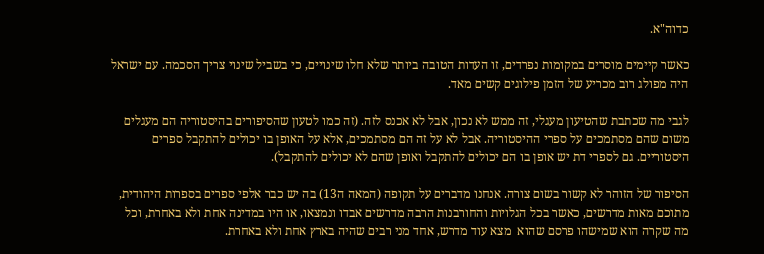כדוה"א.

כאשר קיימים מוסרים במקומות נפרדים, זו העדות הטובה ביותר שלא חלו שינויים, כי בשביל שינוי צריך הסכמה. עם ישראל היה מפולג רוב מכריע של הזמן פילוגים קשים מאד.

לגבי מה שכתבת שהטיעון מעגלי, זה ממש לא נכון, אבל לא אכנס לזה. (זה כמו לטעון שהסיפורים בהיסטוריה הם מעגלים משום שהם מסתמכים על ספרי ההיסטוריה. אבל לא על זה הם מסתמכים, אלא על האופן בו יכולים להתקבל ספרים היסטוריים. גם לספרי דת יש אופן בו הם יכולים להתקבל ואופן שהם לא יכולים להתקבל).

הסיפור של הזוהר לא קשור בשום צורה. אנחנו מדברים על תקופה (המאה ה13) בה יש כבר אלפי ספרים בספרות היהודית, מתוכם מאות מדרשים, כאשר בכל הגלויות והחורבנות הרבה מדרשים אבדו ונמצאו, או היו במדינה אחת ולא באחרת, וכל מה שקרה הוא שמישהו פרסם שהוא  מצא עוד מדרש, אחד מני רבים שהיה בארץ אחת ולא באחרת.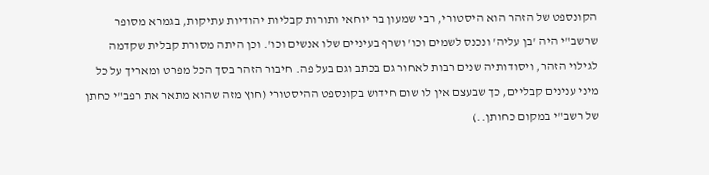הקונספט של הזהר הוא היסטורי, רבי שמעון בר יוחאי ותורות קבליות יהודיות עתיקות, בגמרא מסופר שרשב"י היה 'בן עליה' ונכנס לשמים וכו' ושרף בעיניים שלו אנשים וכו'. וכן היתה מסורת קבלית שקדמה לגילוי הזהר, ויסודותיה שנים רבות לאחור גם בכתב וגם בעל פה. חיבור הזהר בסך הכל מפרט ומאריך על כל מיני ענינים קבליים, כך שבעצם אין לו שום חידוש בקונספט ההיסטורי (חוץ מזה שהוא מתאר את רפב"י כחתן של רשב"י במקום כחותן..)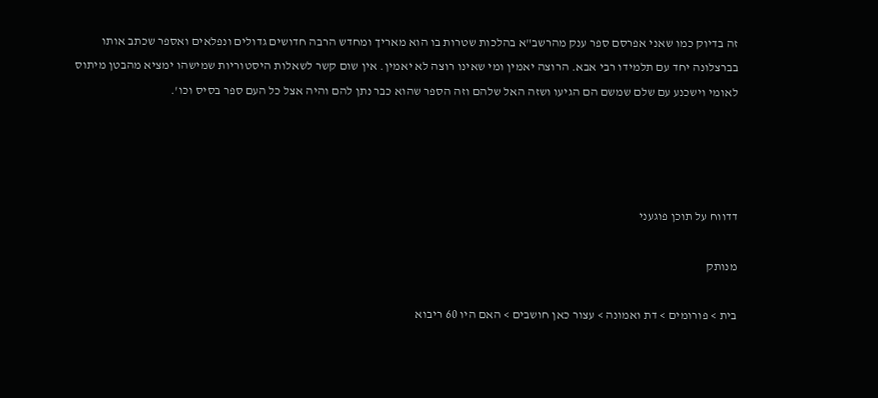זה בדיוק כמו שאני אפרסם ספר ענק מהרשב"א בהלכות שטרות בו הוא מאריך ומחדש הרבה חדושים גדולים ונפלאים ואספר שכתב אותו בברצלונה יחד עם תלמידו רבי אבא. הרוצה יאמין ומי שאינו רוצה לא יאמין. אין שום קשר לשאלות היסטוריות שמישהו ימציא מהבטן מיתוס לאומי וישכנע עם שלם שמשם הם הגיעו ושזה האל שלהם וזה הספר שהוא כבר נתן להם והיה אצל כל העם ספר בסיס וכו'.




דדווח על תוכן פוגעני

מנותק

בית > פורומים > דת ואמונה > עצור כאן חושבים > האם היו 60 ריבוא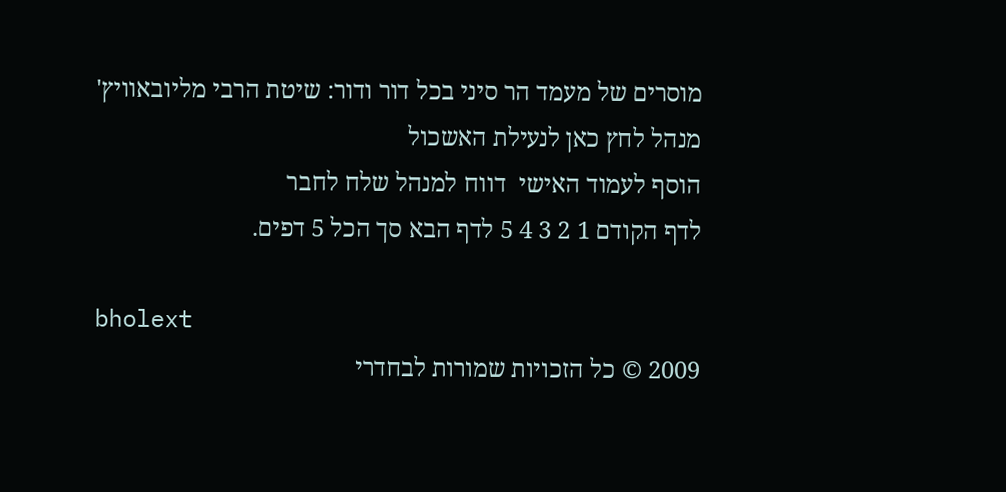מוסרים של מעמד הר סיני בכל דור ודור: שיטת הרבי מליובאוויץ'
מנהל לחץ כאן לנעילת האשכול
הוסף לעמוד האישי  דווח למנהל שלח לחבר
לדף הקודם 1 2 3 4 5 לדף הבא סך הכל 5 דפים.

bholext
2009 © כל הזכויות שמורות לבחדרי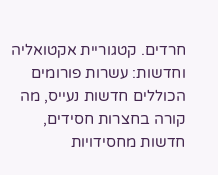חרדים. קטגוריית אקטואליה וחדשות: עשרות פורומים הכוללים חדשות נעייס, מה קורה בחצרות חסידים, חדשות מחסידויות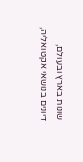שונות בארץ ובעולם, דיונים בנושאי אקטואליה,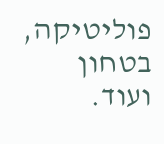פוליטיקה, בטחון ועוד.